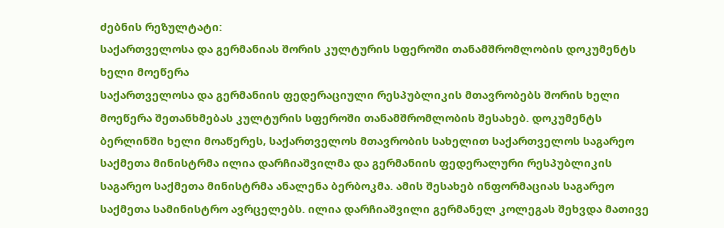ძებნის რეზულტატი:
საქართველოსა და გერმანიას შორის კულტურის სფეროში თანამშრომლობის დოკუმენტს ხელი მოეწერა
საქართველოსა და გერმანიის ფედერაციული რესპუბლიკის მთავრობებს შორის ხელი მოეწერა შეთანხმებას კულტურის სფეროში თანამშრომლობის შესახებ. დოკუმენტს ბერლინში ხელი მოაწერეს, საქართველოს მთავრობის სახელით საქართველოს საგარეო საქმეთა მინისტრმა ილია დარჩიაშვილმა და გერმანიის ფედერალური რესპუბლიკის საგარეო საქმეთა მინისტრმა ანალენა ბერბოკმა. ამის შესახებ ინფორმაციას საგარეო საქმეთა სამინისტრო ავრცელებს. ილია დარჩიაშვილი გერმანელ კოლეგას შეხვდა მათივე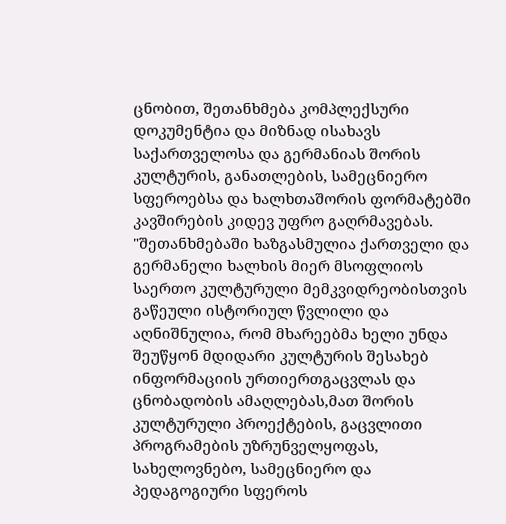ცნობით, შეთანხმება კომპლექსური დოკუმენტია და მიზნად ისახავს საქართველოსა და გერმანიას შორის კულტურის, განათლების, სამეცნიერო სფეროებსა და ხალხთაშორის ფორმატებში კავშირების კიდევ უფრო გაღრმავებას. "შეთანხმებაში ხაზგასმულია ქართველი და გერმანელი ხალხის მიერ მსოფლიოს საერთო კულტურული მემკვიდრეობისთვის გაწეული ისტორიულ წვლილი და აღნიშნულია, რომ მხარეებმა ხელი უნდა შეუწყონ მდიდარი კულტურის შესახებ ინფორმაციის ურთიერთგაცვლას და ცნობადობის ამაღლებას,მათ შორის კულტურული პროექტების, გაცვლითი პროგრამების უზრუნველყოფას, სახელოვნებო, სამეცნიერო და პედაგოგიური სფეროს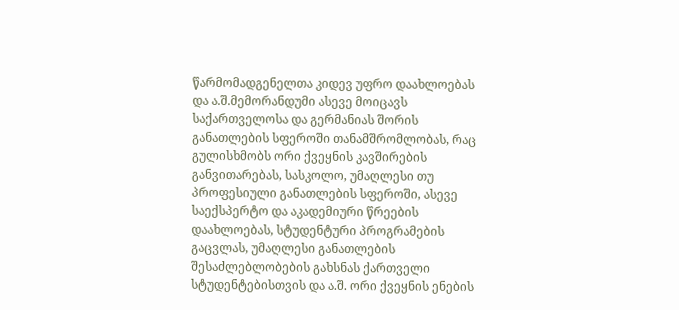წარმომადგენელთა კიდევ უფრო დაახლოებას და ა.შ.მემორანდუმი ასევე მოიცავს საქართველოსა და გერმანიას შორის განათლების სფეროში თანამშრომლობას, რაც გულისხმობს ორი ქვეყნის კავშირების განვითარებას, სასკოლო, უმაღლესი თუ პროფესიული განათლების სფეროში, ასევე საექსპერტო და აკადემიური წრეების დაახლოებას, სტუდენტური პროგრამების გაცვლას, უმაღლესი განათლების შესაძლებლობების გახსნას ქართველი სტუდენტებისთვის და ა.შ. ორი ქვეყნის ენების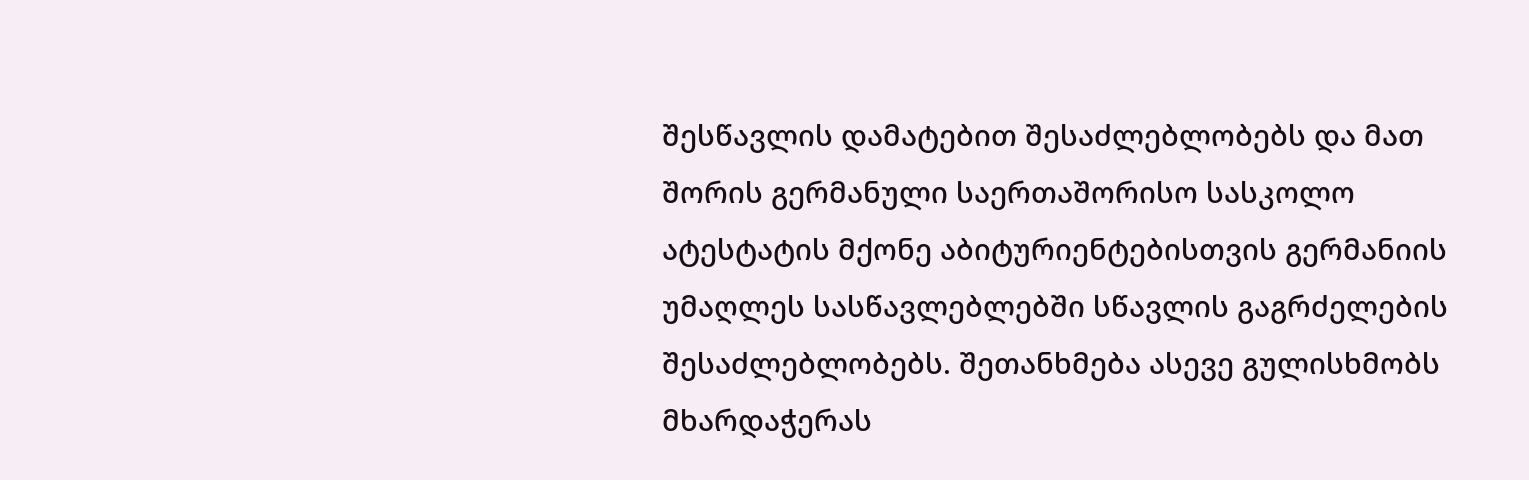შესწავლის დამატებით შესაძლებლობებს და მათ შორის გერმანული საერთაშორისო სასკოლო ატესტატის მქონე აბიტურიენტებისთვის გერმანიის უმაღლეს სასწავლებლებში სწავლის გაგრძელების შესაძლებლობებს. შეთანხმება ასევე გულისხმობს მხარდაჭერას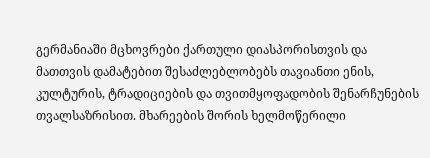გერმანიაში მცხოვრები ქართული დიასპორისთვის და მათთვის დამატებით შესაძლებლობებს თავიანთი ენის, კულტურის, ტრადიციების და თვითმყოფადობის შენარჩუნების თვალსაზრისით. მხარეების შორის ხელმოწერილი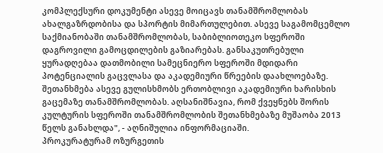კომპლექსური დოკუმენტი ასევე მოიცავს თანამშრომლობას ახალგაზრდობისა და სპორტის მიმართულებით. ასევე საგამომცემლო საქმიანობაში თანამშრომლობას, საბიბლიოთეკო სფეროში დაგროვილი გამოცდილების გაზიარებას. განსაკუთრებული ყურადღებაა დათმობილი სამეცნიერო სფეროში მდიდარი პოტენციალის გაცვლასა და აკადემიური წრეების დაახლოებაზე. შეთანხმება ასევე გულისხმობს ერთობლივი აკადემიური ხარისხის გაცემაზე თანამშრომლობას. აღსანიშნავია, რომ ქვეყნებს შორის კულტურის სფეროში თანამშრომლობის შეთანხმებაზე მუშაობა 2013 წელს განახლდა", - აღნიშულია ინფორმაციაში.
პროკურატურამ ოზურგეთის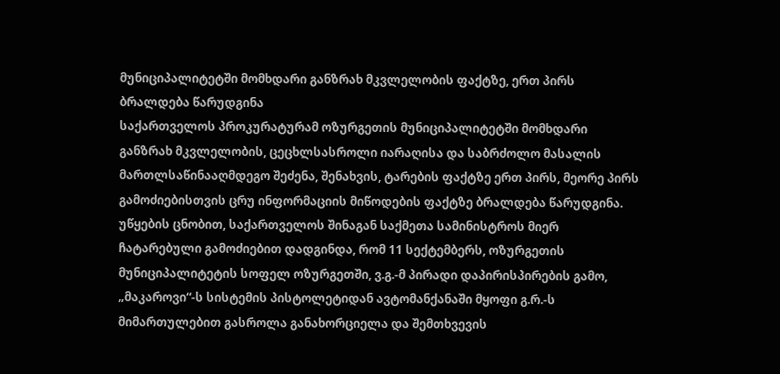მუნიციპალიტეტში მომხდარი განზრახ მკვლელობის ფაქტზე, ერთ პირს ბრალდება წარუდგინა
საქართველოს პროკურატურამ ოზურგეთის მუნიციპალიტეტში მომხდარი განზრახ მკვლელობის, ცეცხლსასროლი იარაღისა და საბრძოლო მასალის მართლსაწინააღმდეგო შეძენა, შენახვის, ტარების ფაქტზე ერთ პირს, მეორე პირს გამოძიებისთვის ცრუ ინფორმაციის მიწოდების ფაქტზე ბრალდება წარუდგინა. უწყების ცნობით, საქართველოს შინაგან საქმეთა სამინისტროს მიერ ჩატარებული გამოძიებით დადგინდა, რომ 11 სექტემბერს, ოზურგეთის მუნიციპალიტეტის სოფელ ოზურგეთში, ვ.გ.-მ პირადი დაპირისპირების გამო, „მაკაროვი“-ს სისტემის პისტოლეტიდან ავტომანქანაში მყოფი გ.რ.-ს მიმართულებით გასროლა განახორციელა და შემთხვევის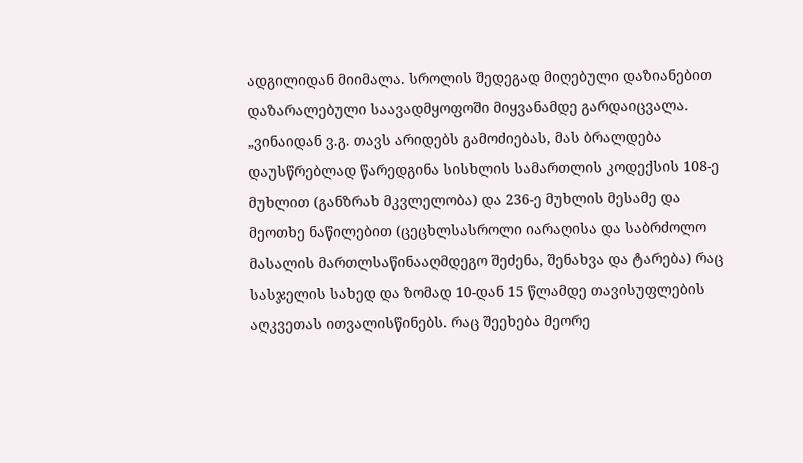ადგილიდან მიიმალა. სროლის შედეგად მიღებული დაზიანებით დაზარალებული საავადმყოფოში მიყვანამდე გარდაიცვალა. „ვინაიდან ვ.გ. თავს არიდებს გამოძიებას, მას ბრალდება დაუსწრებლად წარედგინა სისხლის სამართლის კოდექსის 108-ე მუხლით (განზრახ მკვლელობა) და 236-ე მუხლის მესამე და მეოთხე ნაწილებით (ცეცხლსასროლი იარაღისა და საბრძოლო მასალის მართლსაწინააღმდეგო შეძენა, შენახვა და ტარება) რაც სასჯელის სახედ და ზომად 10-დან 15 წლამდე თავისუფლების აღკვეთას ითვალისწინებს. რაც შეეხება მეორე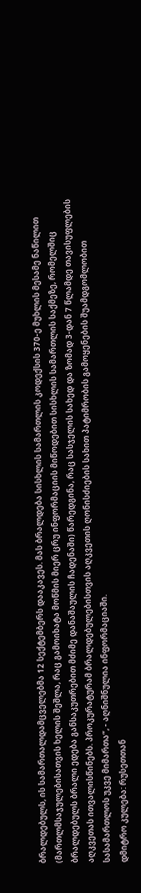ბრალდებულს, ის სამართალდამცველებმა 12 სექტემბერს დააკავეს. მას ბრალდება სისხლის სამართლის კოდექსის 370-ე მუხლის მესამე ნაწილით (მართლმსაჯულებისათვის ხელის შეშლა, რაც გამოიხატა მოწმის მიერ ცრუ ინფორმაციის მიწოდებით სისხლის სამართლის საქმეზე, რომელშიც ბრალდებულს ბრალი ედება განსაკუთრებით მძიმე დანაშაულის ჩადენაში) წარედგინა, რაც სასჯელის სახედ და ზომად 3-დან 7 წლამდე თავისუფლების აღკვეთას ითვალისწინებს. პროკურატურამ ბრალდებულებისთვის აღკვეთის ღონისძიების სახით პატიმრობის გამოყენების შუამდგომლობით სასამართლოს უკვე მიმართა“, - აღნიშნულია ინფორმაციაში.
დმიტრო კულება: რუსეთთან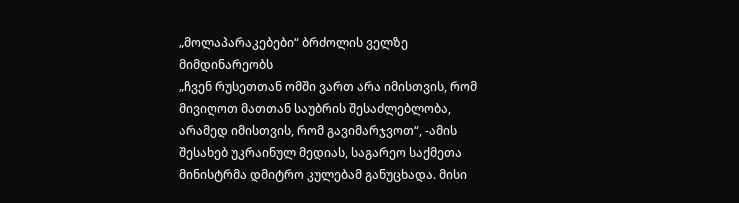„მოლაპარაკებები“ ბრძოლის ველზე მიმდინარეობს
„ჩვენ რუსეთთან ომში ვართ არა იმისთვის, რომ მივიღოთ მათთან საუბრის შესაძლებლობა, არამედ იმისთვის, რომ გავიმარჯვოთ“, -ამის შესახებ უკრაინულ მედიას, საგარეო საქმეთა მინისტრმა დმიტრო კულებამ განუცხადა. მისი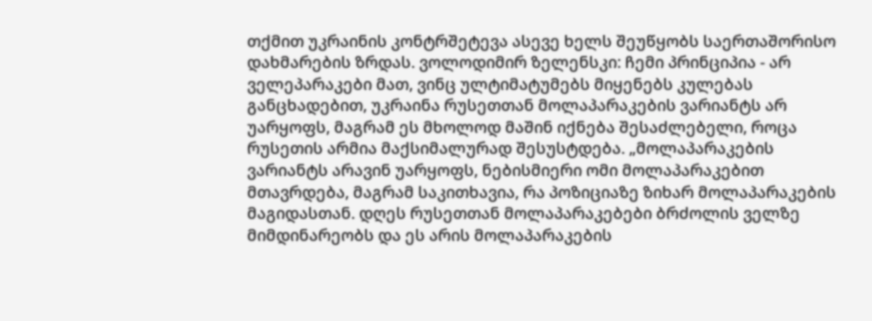თქმით უკრაინის კონტრშეტევა ასევე ხელს შეუწყობს საერთაშორისო დახმარების ზრდას. ვოლოდიმირ ზელენსკი: ჩემი პრინციპია - არ ველეპარაკები მათ, ვინც ულტიმატუმებს მიყენებს კულებას განცხადებით, უკრაინა რუსეთთან მოლაპარაკების ვარიანტს არ უარყოფს, მაგრამ ეს მხოლოდ მაშინ იქნება შესაძლებელი, როცა რუსეთის არმია მაქსიმალურად შესუსტდება. „მოლაპარაკების ვარიანტს არავინ უარყოფს, ნებისმიერი ომი მოლაპარაკებით მთავრდება, მაგრამ საკითხავია, რა პოზიციაზე ზიხარ მოლაპარაკების მაგიდასთან. დღეს რუსეთთან მოლაპარაკებები ბრძოლის ველზე მიმდინარეობს და ეს არის მოლაპარაკების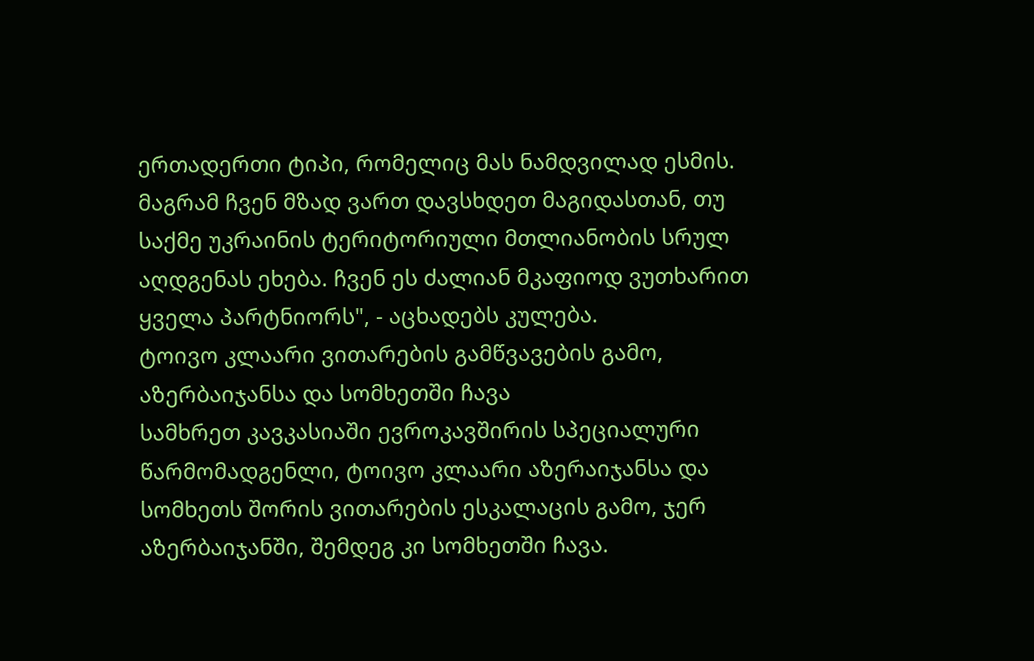ერთადერთი ტიპი, რომელიც მას ნამდვილად ესმის. მაგრამ ჩვენ მზად ვართ დავსხდეთ მაგიდასთან, თუ საქმე უკრაინის ტერიტორიული მთლიანობის სრულ აღდგენას ეხება. ჩვენ ეს ძალიან მკაფიოდ ვუთხარით ყველა პარტნიორს", - აცხადებს კულება.
ტოივო კლაარი ვითარების გამწვავების გამო, აზერბაიჯანსა და სომხეთში ჩავა
სამხრეთ კავკასიაში ევროკავშირის სპეციალური წარმომადგენლი, ტოივო კლაარი აზერაიჯანსა და სომხეთს შორის ვითარების ესკალაცის გამო, ჯერ აზერბაიჯანში, შემდეგ კი სომხეთში ჩავა.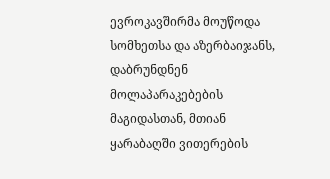ევროკავშირმა მოუწოდა სომხეთსა და აზერბაიჯანს, დაბრუნდნენ მოლაპარაკებების მაგიდასთან, მთიან ყარაბაღში ვითერების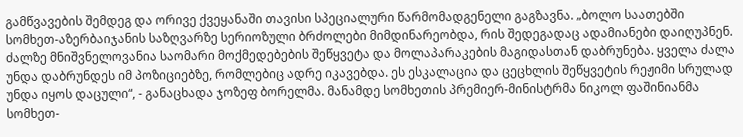გამწვავების შემდეგ და ორივე ქვეყანაში თავისი სპეციალური წარმომადგენელი გაგზავნა. „ბოლო საათებში სომხეთ-აზერბაიჯანის საზღვარზე სერიოზული ბრძოლები მიმდინარეობდა, რის შედეგადაც ადამიანები დაიღუპნენ. ძალზე მნიშვნელოვანია საომარი მოქმედებების შეწყვეტა და მოლაპარაკების მაგიდასთან დაბრუნება. ყველა ძალა უნდა დაბრუნდეს იმ პოზიციებზე, რომლებიც ადრე იკავებდა. ეს ესკალაცია და ცეცხლის შეწყვეტის რეჟიმი სრულად უნდა იყოს დაცული“, - განაცხადა ჯოზეფ ბორელმა. მანამდე სომხეთის პრემიერ-მინისტრმა ნიკოლ ფაშინიანმა სომხეთ-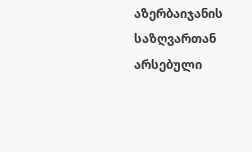აზერბაიჯანის საზღვართან არსებული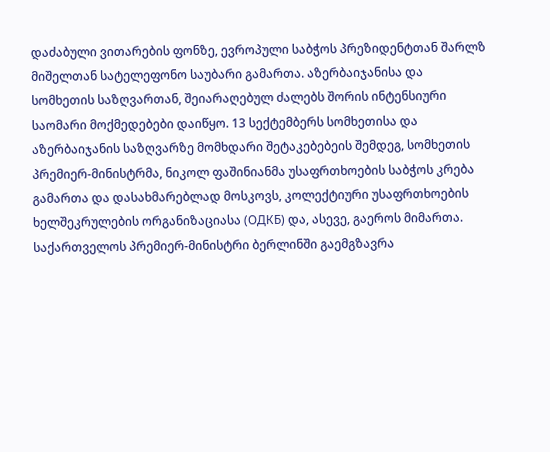დაძაბული ვითარების ფონზე, ევროპული საბჭოს პრეზიდენტთან შარლზ მიშელთან სატელეფონო საუბარი გამართა. აზერბაიჯანისა და სომხეთის საზღვართან, შეიარაღებულ ძალებს შორის ინტენსიური საომარი მოქმედებები დაიწყო. 13 სექტემბერს სომხეთისა და აზერბაიჯანის საზღვარზე მომხდარი შეტაკებებეის შემდეგ, სომხეთის პრემიერ-მინისტრმა, ნიკოლ ფაშინიანმა უსაფრთხოების საბჭოს კრება გამართა და დასახმარებლად მოსკოვს, კოლექტიური უსაფრთხოების ხელშეკრულების ორგანიზაციასა (ОДКБ) და, ასევე, გაეროს მიმართა.
საქართველოს პრემიერ-მინისტრი ბერლინში გაემგზავრა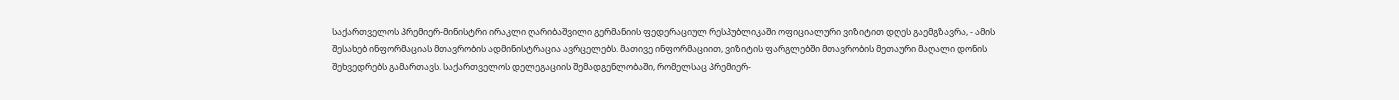საქართველოს პრემიერ-მინისტრი ირაკლი ღარიბაშვილი გერმანიის ფედერაციულ რესპუბლიკაში ოფიციალური ვიზიტით დღეს გაემგზავრა, - ამის შესახებ ინფორმაციას მთავრობის ადმინისტრაცია ავრცელებს. მათივე ინფორმაციით, ვიზიტის ფარგლებში მთავრობის მეთაური მაღალი დონის შეხვედრებს გამართავს. საქართველოს დელეგაციის შემადგენლობაში, რომელსაც პრემიერ-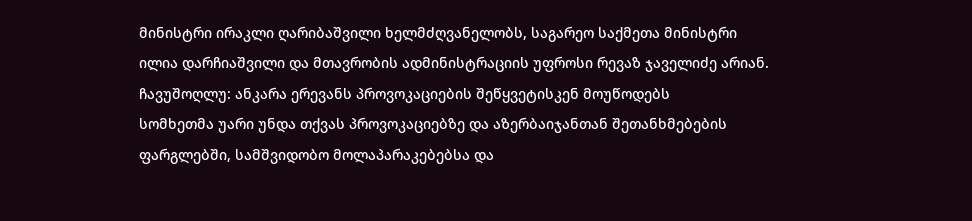მინისტრი ირაკლი ღარიბაშვილი ხელმძღვანელობს, საგარეო საქმეთა მინისტრი ილია დარჩიაშვილი და მთავრობის ადმინისტრაციის უფროსი რევაზ ჯაველიძე არიან.
ჩავუშოღლუ: ანკარა ერევანს პროვოკაციების შეწყვეტისკენ მოუწოდებს
სომხეთმა უარი უნდა თქვას პროვოკაციებზე და აზერბაიჯანთან შეთანხმებების ფარგლებში, სამშვიდობო მოლაპარაკებებსა და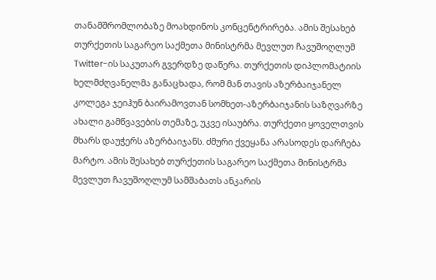თანამშრომლობაზე მოახდინოს კონცენტრირება. ამის შესახებ თურქეთის საგარეო საქმეთა მინისტრმა მევლუთ ჩავუშოღლუმ Twitter-ის საკუთარ გვერდზე დაწერა. თურქეთის დიპლომატიის ხელმძღვანელმა განაცხადა, რომ მან თავის აზერბაიჯანელ კოლეგა ჯეიჰუნ ბაირამოვთან სომხეთ-აზერბაიჯანის საზღვარზე ახალი გამწვავების თემაზე, უკვე ისაუბრა. თურქეთი ყოველთვის მხარს დაუჭერს აზერბაიჯანს. ძმური ქვეყანა არასოდეს დარჩება მარტო. ამის შესახებ თურქეთის საგარეო საქმეთა მინისტრმა მევლუთ ჩავუშოღლუმ სამშაბათს ანკარის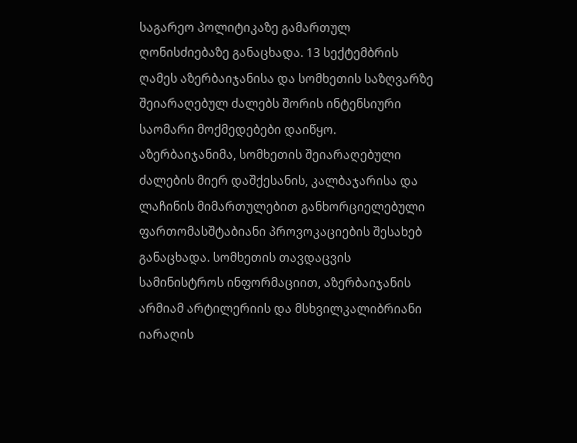საგარეო პოლიტიკაზე გამართულ ღონისძიებაზე განაცხადა. 13 სექტემბრის ღამეს აზერბაიჯანისა და სომხეთის საზღვარზე შეიარაღებულ ძალებს შორის ინტენსიური საომარი მოქმედებები დაიწყო. აზერბაიჯანიმა, სომხეთის შეიარაღებული ძალების მიერ დაშქესანის, კალბაჯარისა და ლაჩინის მიმართულებით განხორციელებული ფართომასშტაბიანი პროვოკაციების შესახებ განაცხადა. სომხეთის თავდაცვის სამინისტროს ინფორმაციით, აზერბაიჯანის არმიამ არტილერიის და მსხვილკალიბრიანი იარაღის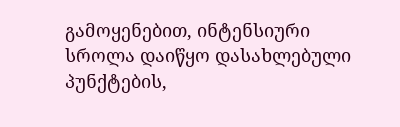გამოყენებით, ინტენსიური სროლა დაიწყო დასახლებული პუნქტების,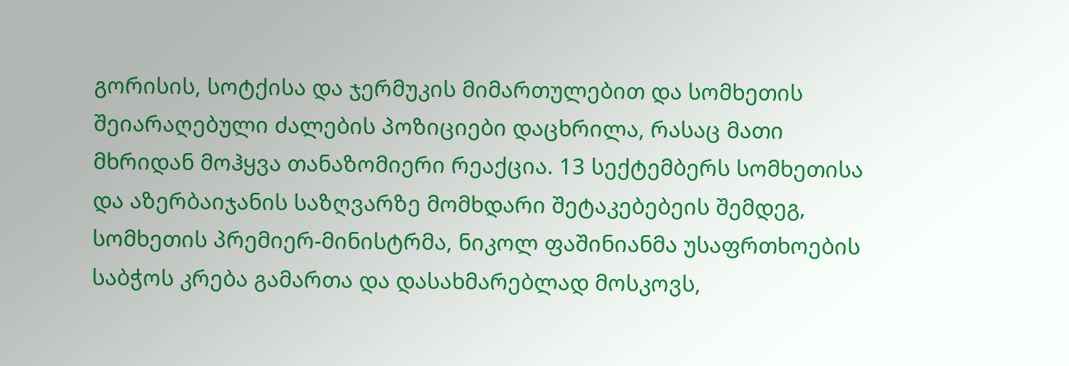გორისის, სოტქისა და ჯერმუკის მიმართულებით და სომხეთის შეიარაღებული ძალების პოზიციები დაცხრილა, რასაც მათი მხრიდან მოჰყვა თანაზომიერი რეაქცია. 13 სექტემბერს სომხეთისა და აზერბაიჯანის საზღვარზე მომხდარი შეტაკებებეის შემდეგ, სომხეთის პრემიერ-მინისტრმა, ნიკოლ ფაშინიანმა უსაფრთხოების საბჭოს კრება გამართა და დასახმარებლად მოსკოვს,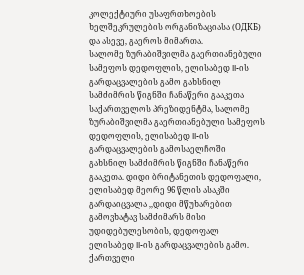კოლექტიური უსაფრთხოების ხელშეკრულების ორგანიზაციასა (ОДКБ) და ასევე, გაეროს მიმართა.
სალომე ზურაბიშვილმა გაერთიანებული სამეფოს დედოფლის, ელისაბედ II-ის გარდაცვალების გამო გახსნილ სამძიმრის წიგნში ჩანაწერი გააკეთა
საქართველოს პრეზიდენტმა, სალომე ზურაბიშვილმა გაერთიანებული სამეფოს დედოფლის, ელისაბედ II-ის გარდაცვალების გამოსაელჩოში გახსნილ სამძიმრის წიგნში ჩანაწერი გააკეთა. დიდი ბრიტანეთის დედოფალი, ელისაბედ მეორე 96 წლის ასაკში გარდაიცვალა ,,დიდი მწუხარებით გამოვხატავ სამძიმარს მისი უდიდებულესობის, დედოფალ ელისაბედ II-ის გარდაცვალების გამო. ქართველი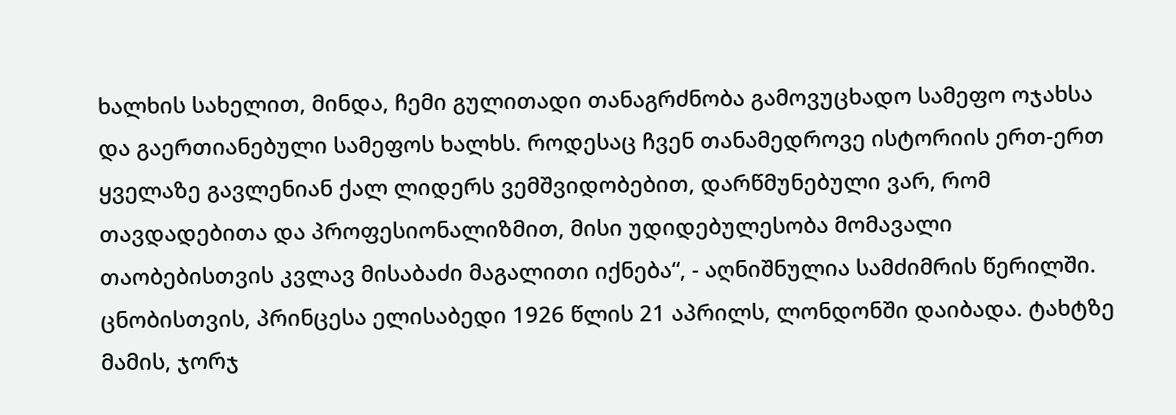ხალხის სახელით, მინდა, ჩემი გულითადი თანაგრძნობა გამოვუცხადო სამეფო ოჯახსა და გაერთიანებული სამეფოს ხალხს. როდესაც ჩვენ თანამედროვე ისტორიის ერთ-ერთ ყველაზე გავლენიან ქალ ლიდერს ვემშვიდობებით, დარწმუნებული ვარ, რომ თავდადებითა და პროფესიონალიზმით, მისი უდიდებულესობა მომავალი თაობებისთვის კვლავ მისაბაძი მაგალითი იქნება“, - აღნიშნულია სამძიმრის წერილში. ცნობისთვის, პრინცესა ელისაბედი 1926 წლის 21 აპრილს, ლონდონში დაიბადა. ტახტზე მამის, ჯორჯ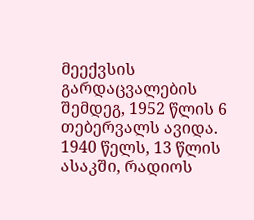მეექვსის გარდაცვალების შემდეგ, 1952 წლის 6 თებერვალს ავიდა. 1940 წელს, 13 წლის ასაკში, რადიოს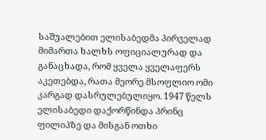საშუალებით ელისაბედმა პირველად მიმართა ხალხს ოფიციალურად და განაცხადა, რომ ყველა ყველაფერს აკეთებდა, რათა მეორე მსოფლიო ომი კარგად დასრულებულიყო. 1947 წელს ელისაბედი დაქორწინდა პრინც ფილიპზე და მისგან ოთხი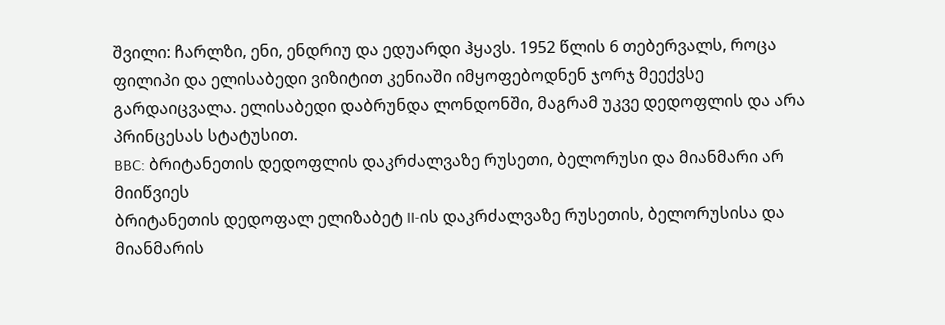შვილი: ჩარლზი, ენი, ენდრიუ და ედუარდი ჰყავს. 1952 წლის 6 თებერვალს, როცა ფილიპი და ელისაბედი ვიზიტით კენიაში იმყოფებოდნენ ჯორჯ მეექვსე გარდაიცვალა. ელისაბედი დაბრუნდა ლონდონში, მაგრამ უკვე დედოფლის და არა პრინცესას სტატუსით.
BBC: ბრიტანეთის დედოფლის დაკრძალვაზე რუსეთი, ბელორუსი და მიანმარი არ მიიწვიეს
ბრიტანეთის დედოფალ ელიზაბეტ II-ის დაკრძალვაზე რუსეთის, ბელორუსისა და მიანმარის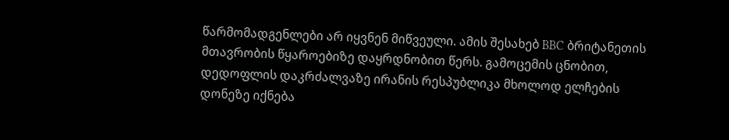წარმომადგენლები არ იყვნენ მიწვეული. ამის შესახებ BBC ბრიტანეთის მთავრობის წყაროებიზე დაყრდნობით წერს. გამოცემის ცნობით, დედოფლის დაკრძალვაზე ირანის რესპუბლიკა მხოლოდ ელჩების დონეზე იქნება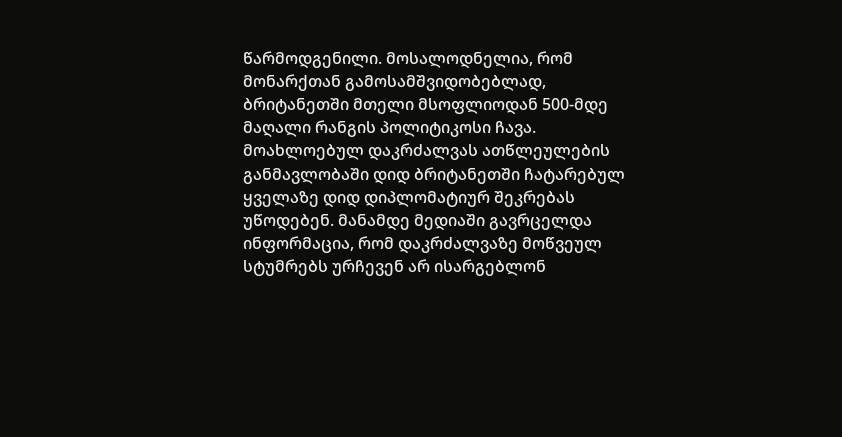წარმოდგენილი. მოსალოდნელია, რომ მონარქთან გამოსამშვიდობებლად, ბრიტანეთში მთელი მსოფლიოდან 500-მდე მაღალი რანგის პოლიტიკოსი ჩავა. მოახლოებულ დაკრძალვას ათწლეულების განმავლობაში დიდ ბრიტანეთში ჩატარებულ ყველაზე დიდ დიპლომატიურ შეკრებას უწოდებენ. მანამდე მედიაში გავრცელდა ინფორმაცია, რომ დაკრძალვაზე მოწვეულ სტუმრებს ურჩევენ არ ისარგებლონ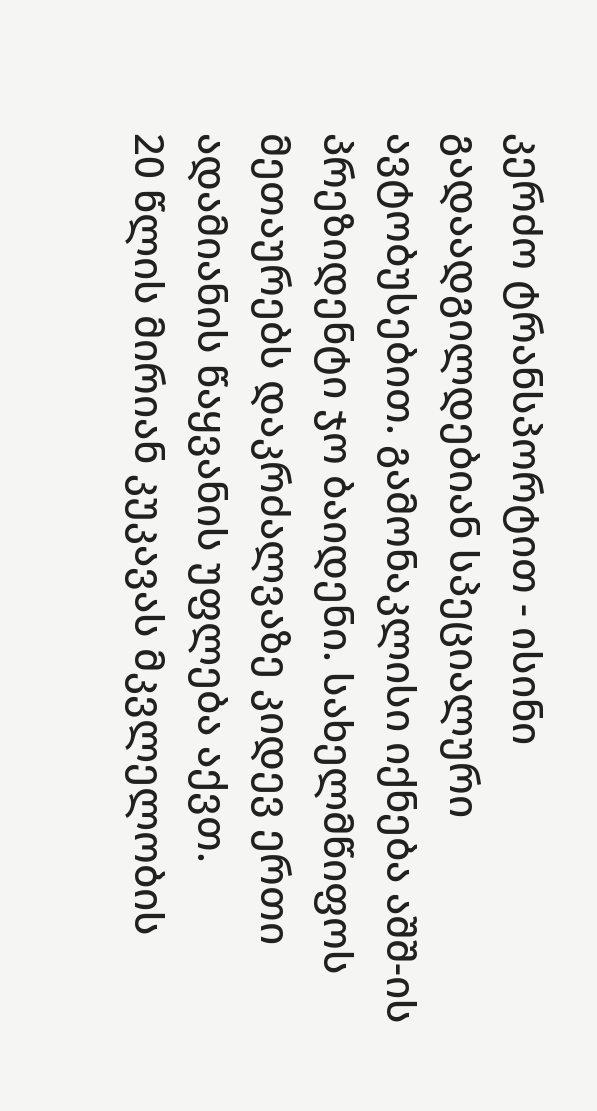კერძო ტრანსპორტით - ისინი გადაადგილდებიან სპეციალური ავტობუსებით. გამონაკლისი იქნება აშშ-ის პრეზიდენტი ჯო ბაიდენი. სახელმწიფოს მეთაურებს დაკრძალვაზე კიდევ ერთი ადამიანის წაყვანის უფლება აქვთ.
20 წლის მირიან კუკავას მკვლელობის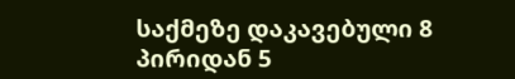საქმეზე დაკავებული 8 პირიდან 5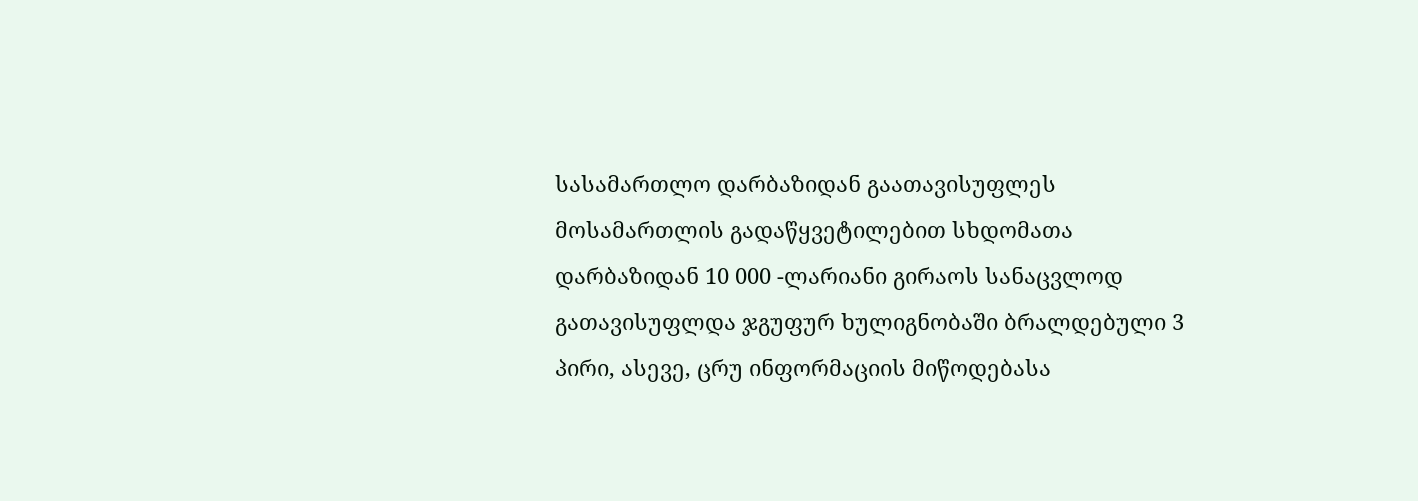სასამართლო დარბაზიდან გაათავისუფლეს
მოსამართლის გადაწყვეტილებით სხდომათა დარბაზიდან 10 000 -ლარიანი გირაოს სანაცვლოდ გათავისუფლდა ჯგუფურ ხულიგნობაში ბრალდებული 3 პირი, ასევე, ცრუ ინფორმაციის მიწოდებასა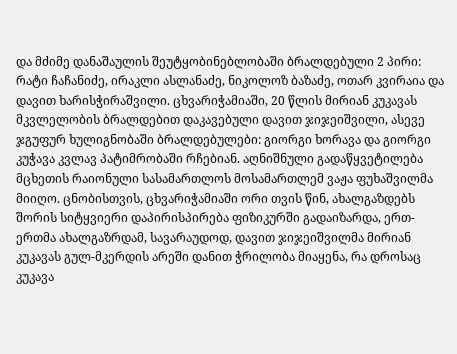და მძიმე დანაშაულის შეუტყობინებლობაში ბრალდებული 2 პირი: რატი ჩაჩანიძე, ირაკლი ასლანაძე, ნიკოლოზ ბაზაძე, ოთარ კვირაია და დავით ხარისჭირაშვილი. ცხვარიჭამიაში, 20 წლის მირიან კუკავას მკვლელობის ბრალდებით დაკავებული დავით ჯიჯეიშვილი, ასევე ჯგუფურ ხულიგნობაში ბრალდებულები: გიორგი ხორავა და გიორგი კუჭავა კვლავ პატიმრობაში რჩებიან. აღნიშნული გადაწყვეტილება მცხეთის რაიონული სასამართლოს მოსამართლემ ვაჟა ფუხაშვილმა მიიღო. ცნობისთვის, ცხვარიჭამიაში ორი თვის წინ, ახალგაზდებს შორის სიტყვიერი დაპირისპირება ფიზიკურში გადაიზარდა, ერთ-ერთმა ახალგაზრდამ, სავარაუდოდ, დავით ჯიჯეიშვილმა მირიან კუკავას გულ-მკერდის არეში დანით ჭრილობა მიაყენა, რა დროსაც კუკავა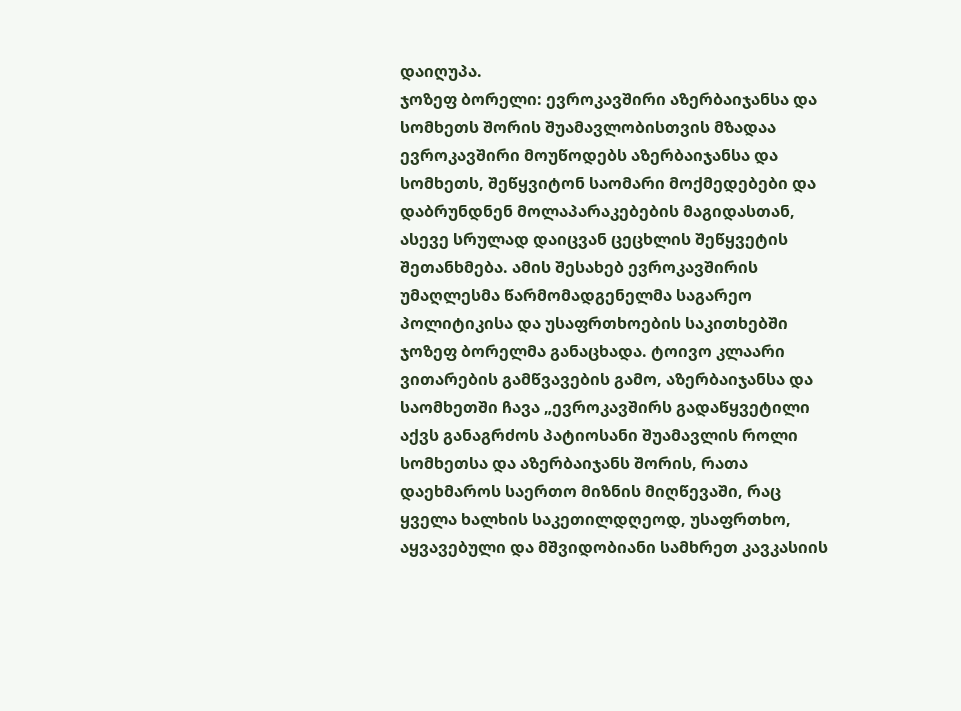დაიღუპა.
ჯოზეფ ბორელი: ევროკავშირი აზერბაიჯანსა და სომხეთს შორის შუამავლობისთვის მზადაა
ევროკავშირი მოუწოდებს აზერბაიჯანსა და სომხეთს, შეწყვიტონ საომარი მოქმედებები და დაბრუნდნენ მოლაპარაკებების მაგიდასთან, ასევე სრულად დაიცვან ცეცხლის შეწყვეტის შეთანხმება. ამის შესახებ ევროკავშირის უმაღლესმა წარმომადგენელმა საგარეო პოლიტიკისა და უსაფრთხოების საკითხებში ჯოზეფ ბორელმა განაცხადა. ტოივო კლაარი ვითარების გამწვავების გამო, აზერბაიჯანსა და საომხეთში ჩავა „ევროკავშირს გადაწყვეტილი აქვს განაგრძოს პატიოსანი შუამავლის როლი სომხეთსა და აზერბაიჯანს შორის, რათა დაეხმაროს საერთო მიზნის მიღწევაში, რაც ყველა ხალხის საკეთილდღეოდ, უსაფრთხო, აყვავებული და მშვიდობიანი სამხრეთ კავკასიის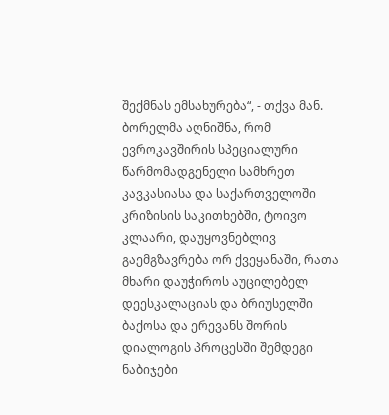შექმნას ემსახურება“, - თქვა მან. ბორელმა აღნიშნა, რომ ევროკავშირის სპეციალური წარმომადგენელი სამხრეთ კავკასიასა და საქართველოში კრიზისის საკითხებში, ტოივო კლაარი, დაუყოვნებლივ გაემგზავრება ორ ქვეყანაში, რათა მხარი დაუჭიროს აუცილებელ დეესკალაციას და ბრიუსელში ბაქოსა და ერევანს შორის დიალოგის პროცესში შემდეგი ნაბიჯები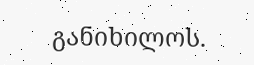განიხილოს.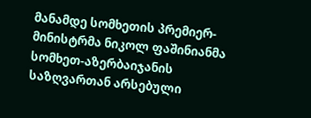მანამდე სომხეთის პრემიერ-მინისტრმა ნიკოლ ფაშინიანმა სომხეთ-აზერბაიჯანის საზღვართან არსებული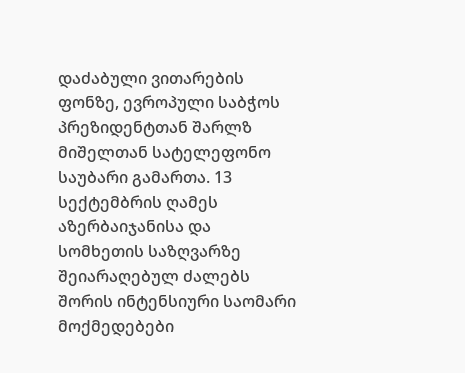დაძაბული ვითარების ფონზე, ევროპული საბჭოს პრეზიდენტთან შარლზ მიშელთან სატელეფონო საუბარი გამართა. 13 სექტემბრის ღამეს აზერბაიჯანისა და სომხეთის საზღვარზე შეიარაღებულ ძალებს შორის ინტენსიური საომარი მოქმედებები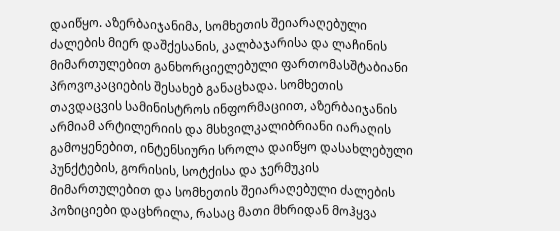დაიწყო. აზერბაიჯანიმა, სომხეთის შეიარაღებული ძალების მიერ დაშქესანის, კალბაჯარისა და ლაჩინის მიმართულებით განხორციელებული ფართომასშტაბიანი პროვოკაციების შესახებ განაცხადა. სომხეთის თავდაცვის სამინისტროს ინფორმაციით, აზერბაიჯანის არმიამ არტილერიის და მსხვილკალიბრიანი იარაღის გამოყენებით, ინტენსიური სროლა დაიწყო დასახლებული პუნქტების, გორისის, სოტქისა და ჯერმუკის მიმართულებით და სომხეთის შეიარაღებული ძალების პოზიციები დაცხრილა, რასაც მათი მხრიდან მოჰყვა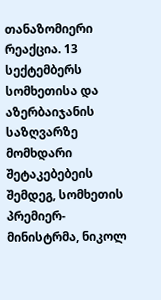თანაზომიერი რეაქცია. 13 სექტემბერს სომხეთისა და აზერბაიჯანის საზღვარზე მომხდარი შეტაკებებეის შემდეგ, სომხეთის პრემიერ-მინისტრმა, ნიკოლ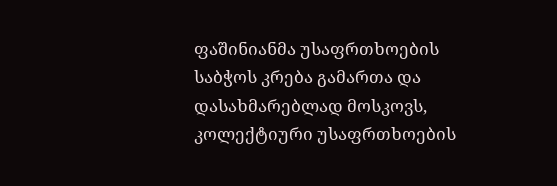ფაშინიანმა უსაფრთხოების საბჭოს კრება გამართა და დასახმარებლად მოსკოვს, კოლექტიური უსაფრთხოების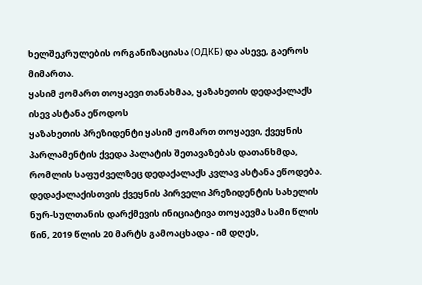ხელშეკრულების ორგანიზაციასა (ОДКБ) და ასევე, გაეროს მიმართა.
ყასიმ ჟომართ თოყაევი თანახმაა, ყაზახეთის დედაქალაქს ისევ ასტანა ეწოდოს
ყაზახეთის პრეზიდენტი ყასიმ ჟომართ თოყაევი, ქვეყნის პარლამენტის ქვედა პალატის შეთავაზებას დათანხმდა, რომლის საფუძველზეც დედაქალაქს კვლავ ასტანა ეწოდება. დედაქალაქისთვის ქვეყნის პირველი პრეზიდენტის სახელის ნურ-სულთანის დარქმევის ინიციატივა თოყაევმა სამი წლის წინ, 2019 წლის 20 მარტს გამოაცხადა - იმ დღეს,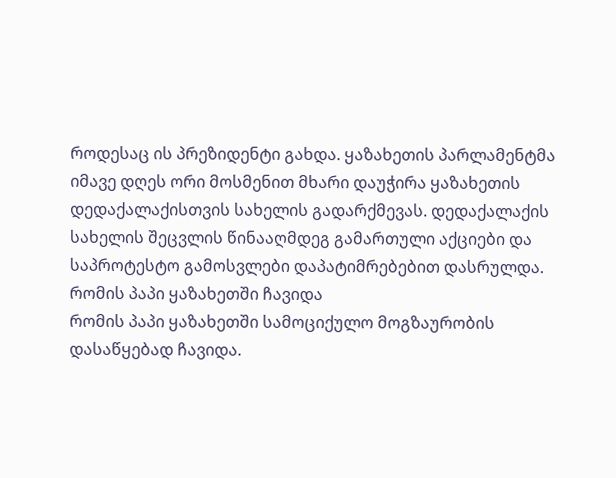როდესაც ის პრეზიდენტი გახდა. ყაზახეთის პარლამენტმა იმავე დღეს ორი მოსმენით მხარი დაუჭირა ყაზახეთის დედაქალაქისთვის სახელის გადარქმევას. დედაქალაქის სახელის შეცვლის წინააღმდეგ გამართული აქციები და საპროტესტო გამოსვლები დაპატიმრებებით დასრულდა.
რომის პაპი ყაზახეთში ჩავიდა
რომის პაპი ყაზახეთში სამოციქულო მოგზაურობის დასაწყებად ჩავიდა.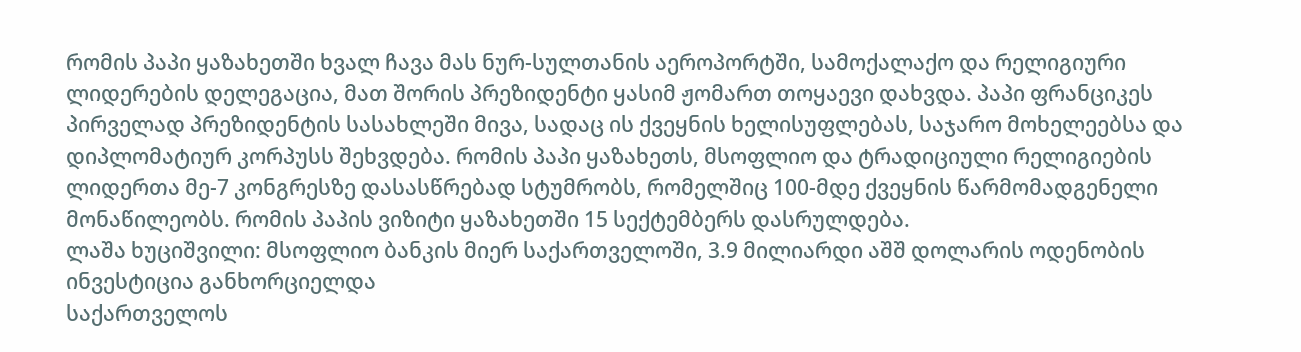რომის პაპი ყაზახეთში ხვალ ჩავა მას ნურ-სულთანის აეროპორტში, სამოქალაქო და რელიგიური ლიდერების დელეგაცია, მათ შორის პრეზიდენტი ყასიმ ჟომართ თოყაევი დახვდა. პაპი ფრანციკეს პირველად პრეზიდენტის სასახლეში მივა, სადაც ის ქვეყნის ხელისუფლებას, საჯარო მოხელეებსა და დიპლომატიურ კორპუსს შეხვდება. რომის პაპი ყაზახეთს, მსოფლიო და ტრადიციული რელიგიების ლიდერთა მე-7 კონგრესზე დასასწრებად სტუმრობს, რომელშიც 100-მდე ქვეყნის წარმომადგენელი მონაწილეობს. რომის პაპის ვიზიტი ყაზახეთში 15 სექტემბერს დასრულდება.
ლაშა ხუციშვილი: მსოფლიო ბანკის მიერ საქართველოში, 3.9 მილიარდი აშშ დოლარის ოდენობის ინვესტიცია განხორციელდა
საქართველოს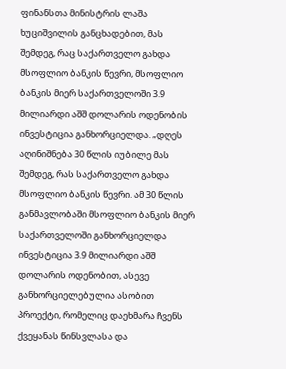ფინანსთა მინისტრის ლაშა ხუციშვილის განცხადებით, მას შემდეგ, რაც საქართველო გახდა მსოფლიო ბანკის წევრი, მსოფლიო ბანკის მიერ საქართველოში 3.9 მილიარდი აშშ დოლარის ოდენობის ინვესტიცია განხორციელდა. „დღეს აღინიშნება 30 წლის იუბილე მას შემდეგ, რას საქართველო გახდა მსოფლიო ბანკის წევრი. ამ 30 წლის განმავლობაში მსოფლიო ბანკის მიერ საქართველოში განხორციელდა ინვესტიცია 3.9 მილიარდი აშშ დოლარის ოდენობით, ასევე განხორციელებულია ასობით პროექტი, რომელიც დაეხმარა ჩვენს ქვეყანას წინსვლასა და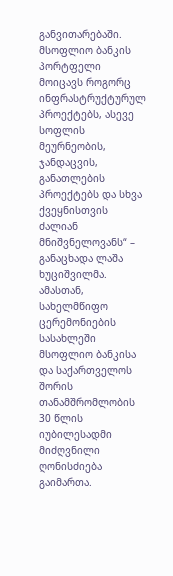განვითარებაში. მსოფლიო ბანკის პორტფელი მოიცავს როგორც ინფრასტრუქტურულ პროექტებს, ასევე სოფლის მეურნეობის, ჯანდაცვის, განათლების პროექტებს და სხვა ქვეყნისთვის ძალიან მნიშვნელოვანს“ – განაცხადა ლაშა ხუციშვილმა. ამასთან, სახელმწიფო ცერემონიების სასახლეში მსოფლიო ბანკისა და საქართველოს შორის თანამშრომლობის 30 წლის იუბილესადმი მიძღვნილი ღონისძიება გაიმართა.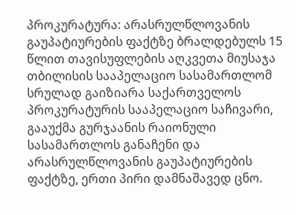პროკურატურა: არასრულწლოვანის გაუპატიურების ფაქტზე ბრალდებულს 15 წლით თავისუფლების აღკვეთა მიუსაჯა
თბილისის სააპელაციო სასამართლომ სრულად გაიზიარა საქართველოს პროკურატურის სააპელაციო საჩივარი, გააუქმა გურჯაანის რაიონული სასამართლოს განაჩენი და არასრულწლოვანის გაუპატიურების ფაქტზე, ერთი პირი დამნაშავედ ცნო.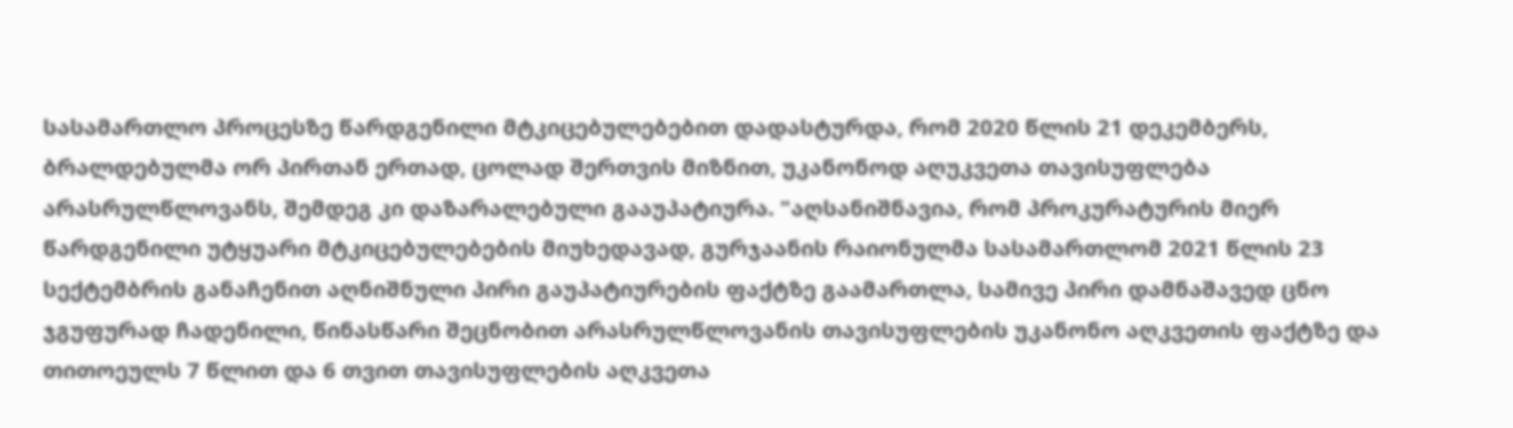სასამართლო პროცესზე წარდგენილი მტკიცებულებებით დადასტურდა, რომ 2020 წლის 21 დეკემბერს, ბრალდებულმა ორ პირთან ერთად, ცოლად შერთვის მიზნით, უკანონოდ აღუკვეთა თავისუფლება არასრულწლოვანს, შემდეგ კი დაზარალებული გააუპატიურა. "აღსანიშნავია, რომ პროკურატურის მიერ წარდგენილი უტყუარი მტკიცებულებების მიუხედავად, გურჯაანის რაიონულმა სასამართლომ 2021 წლის 23 სექტემბრის განაჩენით აღნიშნული პირი გაუპატიურების ფაქტზე გაამართლა, სამივე პირი დამნაშავედ ცნო ჯგუფურად ჩადენილი, წინასწარი შეცნობით არასრულწლოვანის თავისუფლების უკანონო აღკვეთის ფაქტზე და თითოეულს 7 წლით და 6 თვით თავისუფლების აღკვეთა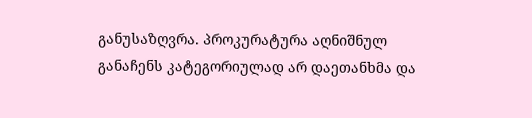განუსაზღვრა. პროკურატურა აღნიშნულ განაჩენს კატეგორიულად არ დაეთანხმა და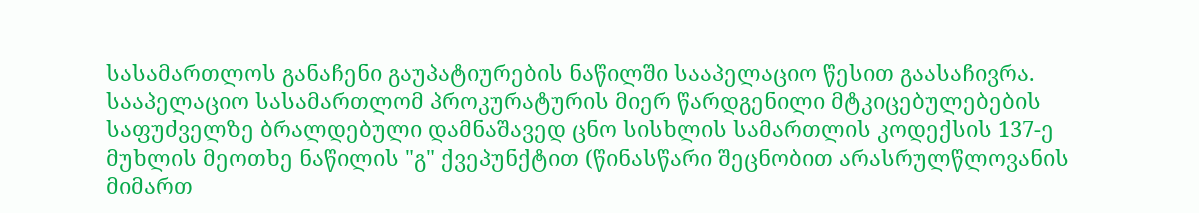სასამართლოს განაჩენი გაუპატიურების ნაწილში სააპელაციო წესით გაასაჩივრა. სააპელაციო სასამართლომ პროკურატურის მიერ წარდგენილი მტკიცებულებების საფუძველზე ბრალდებული დამნაშავედ ცნო სისხლის სამართლის კოდექსის 137-ე მუხლის მეოთხე ნაწილის "გ" ქვეპუნქტით (წინასწარი შეცნობით არასრულწლოვანის მიმართ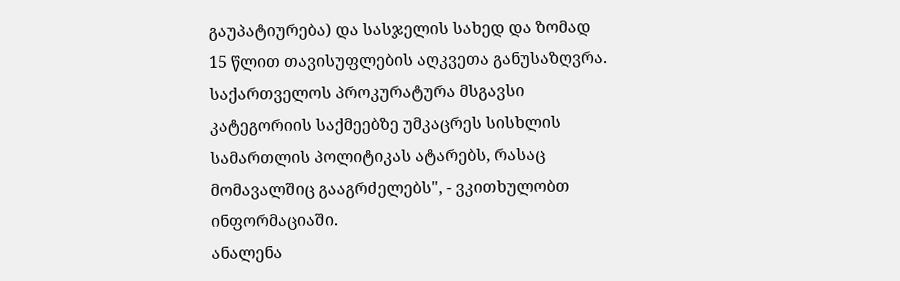გაუპატიურება) და სასჯელის სახედ და ზომად 15 წლით თავისუფლების აღკვეთა განუსაზღვრა. საქართველოს პროკურატურა მსგავსი კატეგორიის საქმეებზე უმკაცრეს სისხლის სამართლის პოლიტიკას ატარებს, რასაც მომავალშიც გააგრძელებს", - ვკითხულობთ ინფორმაციაში.
ანალენა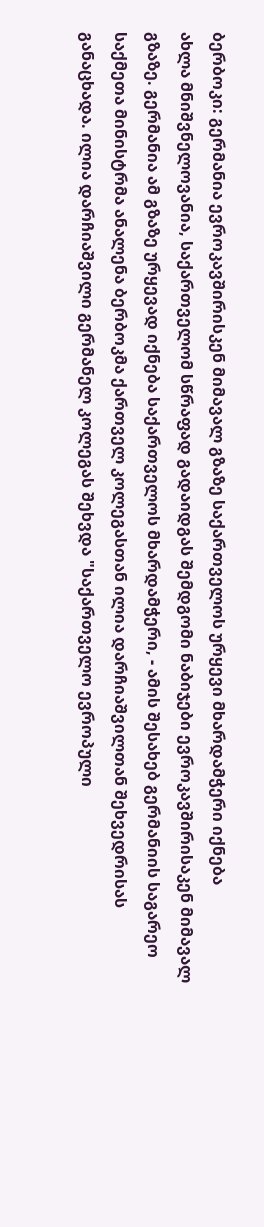ბერბოკი: გერმანია ევროკავშირისკენ მიმავალ გზაზე საქართველოს ურყევი მხარდამჭერი იქნება
ახლა მნიშვნელოვანია, საქართველომ სწრაფად გადაიდგას შემდგომი ნაბიჯები ევროკავშირისაკენ მიმავალ გზაზე. გერმანია ამ გზაზე ურყევად იქნება საქართველოს მხარდამჭერი, - ამის შესახებ გერმანიის საგარეო საქმეთა მინისტრმა ანალენა ბერბოკმა ქართველ კოლეგასთან ილია დარჩიაშვილთან შეხვედრისას განაცხადა. ილია დარჩიაშვილი გერმანელ კოლეგას შეხვდა "საქართველო ევროპული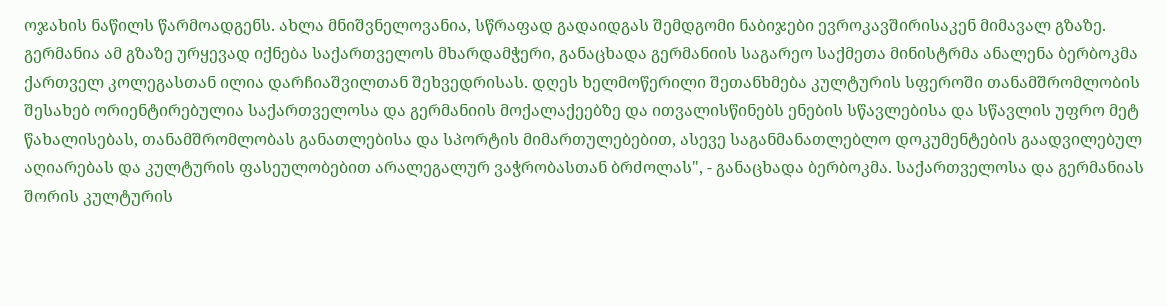ოჯახის ნაწილს წარმოადგენს. ახლა მნიშვნელოვანია, სწრაფად გადაიდგას შემდგომი ნაბიჯები ევროკავშირისაკენ მიმავალ გზაზე. გერმანია ამ გზაზე ურყევად იქნება საქართველოს მხარდამჭერი, განაცხადა გერმანიის საგარეო საქმეთა მინისტრმა ანალენა ბერბოკმა ქართველ კოლეგასთან ილია დარჩიაშვილთან შეხვედრისას. დღეს ხელმოწერილი შეთანხმება კულტურის სფეროში თანამშრომლობის შესახებ ორიენტირებულია საქართველოსა და გერმანიის მოქალაქეებზე და ითვალისწინებს ენების სწავლებისა და სწავლის უფრო მეტ წახალისებას, თანამშრომლობას განათლებისა და სპორტის მიმართულებებით, ასევე საგანმანათლებლო დოკუმენტების გაადვილებულ აღიარებას და კულტურის ფასეულობებით არალეგალურ ვაჭრობასთან ბრძოლას", - განაცხადა ბერბოკმა. საქართველოსა და გერმანიას შორის კულტურის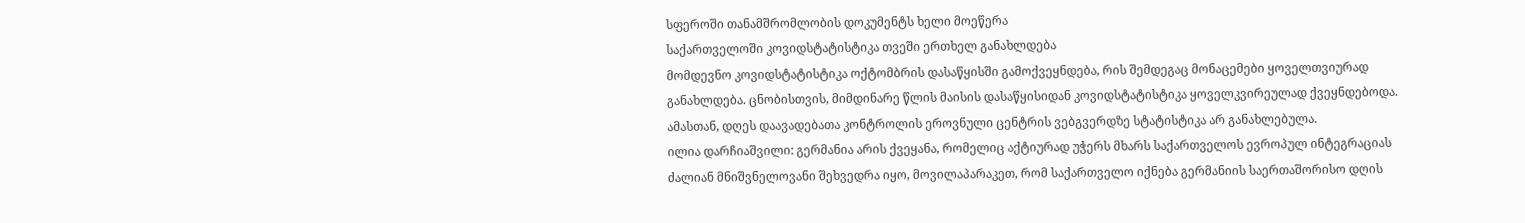სფეროში თანამშრომლობის დოკუმენტს ხელი მოეწერა
საქართველოში კოვიდსტატისტიკა თვეში ერთხელ განახლდება
მომდევნო კოვიდსტატისტიკა ოქტომბრის დასაწყისში გამოქვეყნდება, რის შემდეგაც მონაცემები ყოველთვიურად განახლდება. ცნობისთვის, მიმდინარე წლის მაისის დასაწყისიდან კოვიდსტატისტიკა ყოველკვირეულად ქვეყნდებოდა. ამასთან, დღეს დაავადებათა კონტროლის ეროვნული ცენტრის ვებგვერდზე სტატისტიკა არ განახლებულა.
ილია დარჩიაშვილი: გერმანია არის ქვეყანა, რომელიც აქტიურად უჭერს მხარს საქართველოს ევროპულ ინტეგრაციას
ძალიან მნიშვნელოვანი შეხვედრა იყო, მოვილაპარაკეთ, რომ საქართველო იქნება გერმანიის საერთაშორისო დღის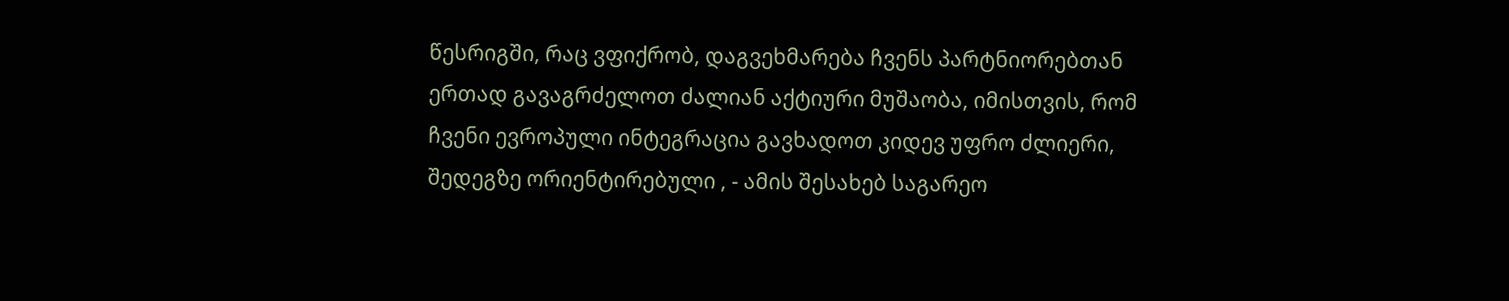წესრიგში, რაც ვფიქრობ, დაგვეხმარება ჩვენს პარტნიორებთან ერთად გავაგრძელოთ ძალიან აქტიური მუშაობა, იმისთვის, რომ ჩვენი ევროპული ინტეგრაცია გავხადოთ კიდევ უფრო ძლიერი, შედეგზე ორიენტირებული , - ამის შესახებ საგარეო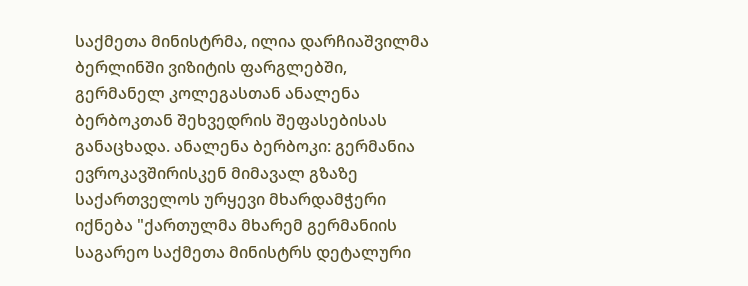საქმეთა მინისტრმა, ილია დარჩიაშვილმა ბერლინში ვიზიტის ფარგლებში, გერმანელ კოლეგასთან ანალენა ბერბოკთან შეხვედრის შეფასებისას განაცხადა. ანალენა ბერბოკი: გერმანია ევროკავშირისკენ მიმავალ გზაზე საქართველოს ურყევი მხარდამჭერი იქნება "ქართულმა მხარემ გერმანიის საგარეო საქმეთა მინისტრს დეტალური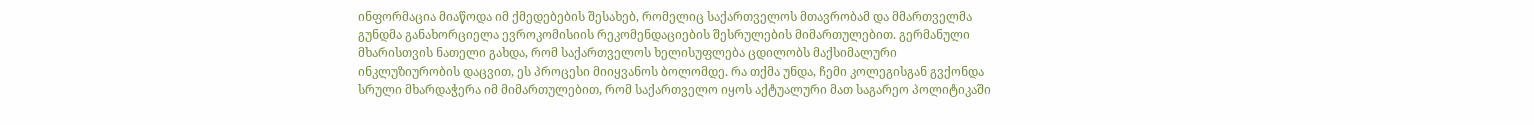ინფორმაცია მიაწოდა იმ ქმედებების შესახებ, რომელიც საქართველოს მთავრობამ და მმართველმა გუნდმა განახორციელა ევროკომისიის რეკომენდაციების შესრულების მიმართულებით. გერმანული მხარისთვის ნათელი გახდა, რომ საქართველოს ხელისუფლება ცდილობს მაქსიმალური ინკლუზიურობის დაცვით, ეს პროცესი მიიყვანოს ბოლომდე. რა თქმა უნდა, ჩემი კოლეგისგან გვქონდა სრული მხარდაჭერა იმ მიმართულებით, რომ საქართველო იყოს აქტუალური მათ საგარეო პოლიტიკაში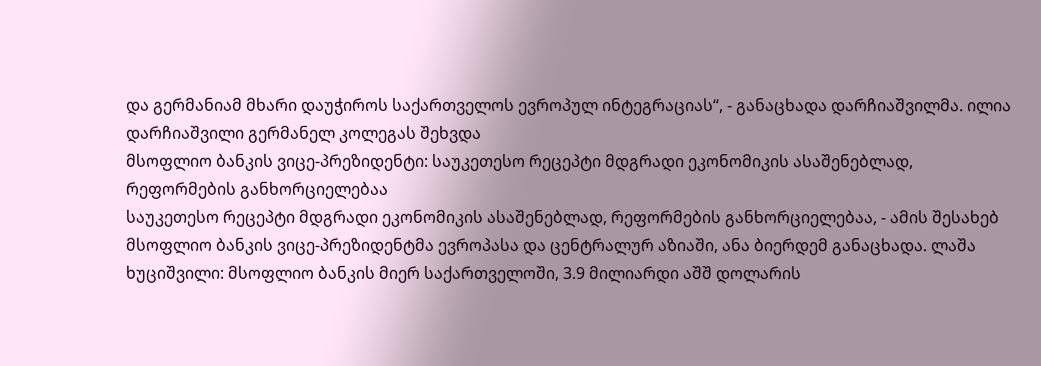და გერმანიამ მხარი დაუჭიროს საქართველოს ევროპულ ინტეგრაციას“, - განაცხადა დარჩიაშვილმა. ილია დარჩიაშვილი გერმანელ კოლეგას შეხვდა
მსოფლიო ბანკის ვიცე-პრეზიდენტი: საუკეთესო რეცეპტი მდგრადი ეკონომიკის ასაშენებლად, რეფორმების განხორციელებაა
საუკეთესო რეცეპტი მდგრადი ეკონომიკის ასაშენებლად, რეფორმების განხორციელებაა, - ამის შესახებ მსოფლიო ბანკის ვიცე-პრეზიდენტმა ევროპასა და ცენტრალურ აზიაში, ანა ბიერდემ განაცხადა. ლაშა ხუციშვილი: მსოფლიო ბანკის მიერ საქართველოში, 3.9 მილიარდი აშშ დოლარის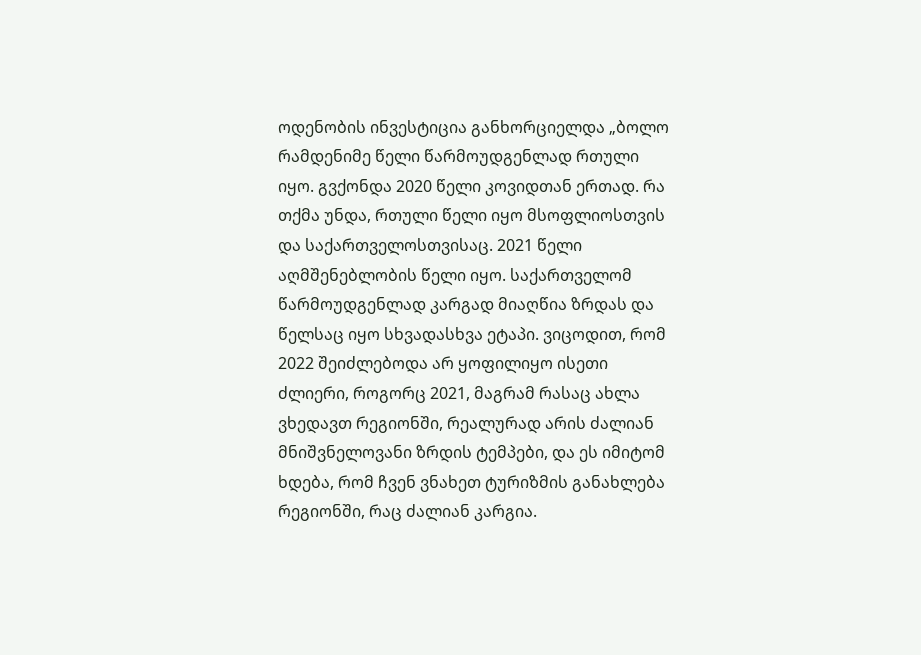ოდენობის ინვესტიცია განხორციელდა „ბოლო რამდენიმე წელი წარმოუდგენლად რთული იყო. გვქონდა 2020 წელი კოვიდთან ერთად. რა თქმა უნდა, რთული წელი იყო მსოფლიოსთვის და საქართველოსთვისაც. 2021 წელი აღმშენებლობის წელი იყო. საქართველომ წარმოუდგენლად კარგად მიაღწია ზრდას და წელსაც იყო სხვადასხვა ეტაპი. ვიცოდით, რომ 2022 შეიძლებოდა არ ყოფილიყო ისეთი ძლიერი, როგორც 2021, მაგრამ რასაც ახლა ვხედავთ რეგიონში, რეალურად არის ძალიან მნიშვნელოვანი ზრდის ტემპები, და ეს იმიტომ ხდება, რომ ჩვენ ვნახეთ ტურიზმის განახლება რეგიონში, რაც ძალიან კარგია.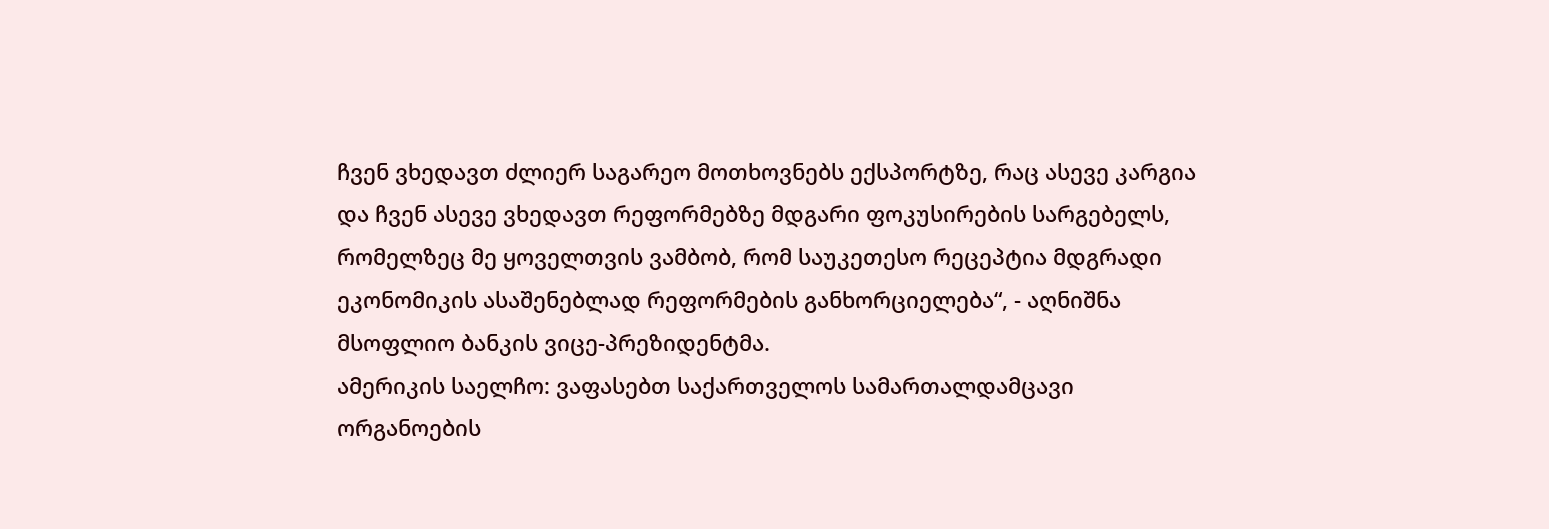ჩვენ ვხედავთ ძლიერ საგარეო მოთხოვნებს ექსპორტზე, რაც ასევე კარგია და ჩვენ ასევე ვხედავთ რეფორმებზე მდგარი ფოკუსირების სარგებელს, რომელზეც მე ყოველთვის ვამბობ, რომ საუკეთესო რეცეპტია მდგრადი ეკონომიკის ასაშენებლად რეფორმების განხორციელება“, - აღნიშნა მსოფლიო ბანკის ვიცე-პრეზიდენტმა.
ამერიკის საელჩო: ვაფასებთ საქართველოს სამართალდამცავი ორგანოების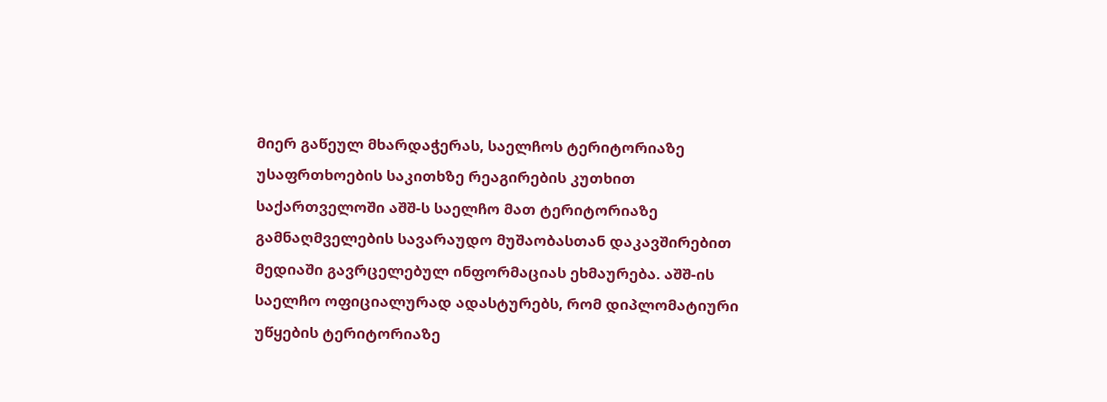მიერ გაწეულ მხარდაჭერას, საელჩოს ტერიტორიაზე უსაფრთხოების საკითხზე რეაგირების კუთხით
საქართველოში აშშ-ს საელჩო მათ ტერიტორიაზე გამნაღმველების სავარაუდო მუშაობასთან დაკავშირებით მედიაში გავრცელებულ ინფორმაციას ეხმაურება. აშშ-ის საელჩო ოფიციალურად ადასტურებს, რომ დიპლომატიური უწყების ტერიტორიაზე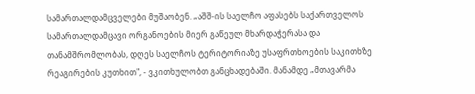სამართალდამცველები მუშაობენ. „აშშ-ის საელჩო აფასებს საქართველოს სამართალდამცავი ორგანოების მიერ გაწეულ მხარდაჭერასა და თანამშრომლობას, დღეს საელჩოს ტერიტორიაზე უსაფრთხოების საკითხზე რეაგირების კუთხით", - ვკითხულობთ განცხადებაში. მანამდე „მთავარმა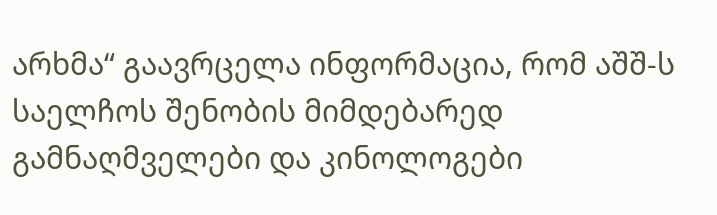არხმა“ გაავრცელა ინფორმაცია, რომ აშშ-ს საელჩოს შენობის მიმდებარედ გამნაღმველები და კინოლოგები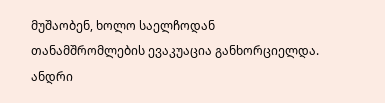მუშაობენ, ხოლო საელჩოდან თანამშრომლების ევაკუაცია განხორციელდა.
ანდრი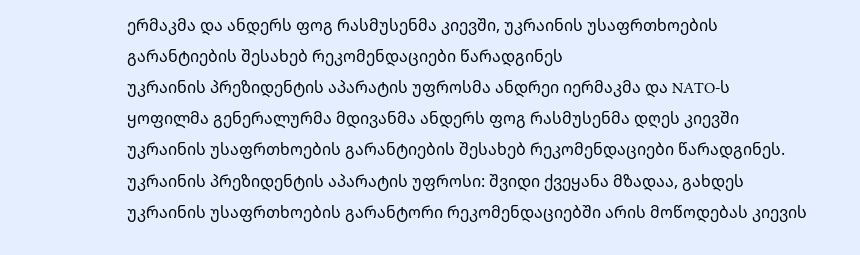ერმაკმა და ანდერს ფოგ რასმუსენმა კიევში, უკრაინის უსაფრთხოების გარანტიების შესახებ რეკომენდაციები წარადგინეს
უკრაინის პრეზიდენტის აპარატის უფროსმა ანდრეი იერმაკმა და NATO-ს ყოფილმა გენერალურმა მდივანმა ანდერს ფოგ რასმუსენმა დღეს კიევში უკრაინის უსაფრთხოების გარანტიების შესახებ რეკომენდაციები წარადგინეს. უკრაინის პრეზიდენტის აპარატის უფროსი: შვიდი ქვეყანა მზადაა, გახდეს უკრაინის უსაფრთხოების გარანტორი რეკომენდაციებში არის მოწოდებას კიევის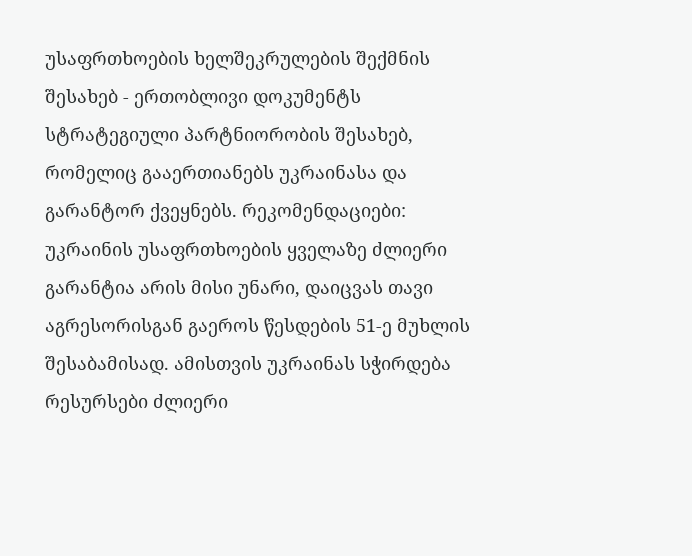უსაფრთხოების ხელშეკრულების შექმნის შესახებ - ერთობლივი დოკუმენტს სტრატეგიული პარტნიორობის შესახებ, რომელიც გააერთიანებს უკრაინასა და გარანტორ ქვეყნებს. რეკომენდაციები: უკრაინის უსაფრთხოების ყველაზე ძლიერი გარანტია არის მისი უნარი, დაიცვას თავი აგრესორისგან გაეროს წესდების 51-ე მუხლის შესაბამისად. ამისთვის უკრაინას სჭირდება რესურსები ძლიერი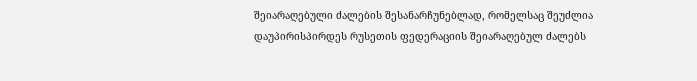შეიარაღებული ძალების შესანარჩუნებლად, რომელსაც შეუძლია დაუპირისპირდეს რუსეთის ფედერაციის შეიარაღებულ ძალებს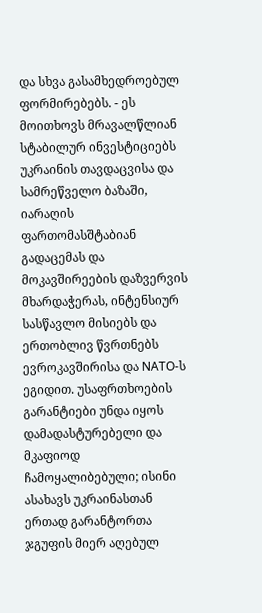და სხვა გასამხედროებულ ფორმირებებს. - ეს მოითხოვს მრავალწლიან სტაბილურ ინვესტიციებს უკრაინის თავდაცვისა და სამრეწველო ბაზაში, იარაღის ფართომასშტაბიან გადაცემას და მოკავშირეების დაზვერვის მხარდაჭერას, ინტენსიურ სასწავლო მისიებს და ერთობლივ წვრთნებს ევროკავშირისა და NATO-ს ეგიდით. უსაფრთხოების გარანტიები უნდა იყოს დამადასტურებელი და მკაფიოდ ჩამოყალიბებული; ისინი ასახავს უკრაინასთან ერთად გარანტორთა ჯგუფის მიერ აღებულ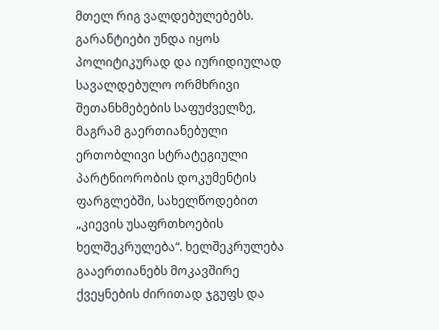მთელ რიგ ვალდებულებებს. გარანტიები უნდა იყოს პოლიტიკურად და იურიდიულად სავალდებულო ორმხრივი შეთანხმებების საფუძველზე, მაგრამ გაერთიანებული ერთობლივი სტრატეგიული პარტნიორობის დოკუმენტის ფარგლებში, სახელწოდებით „კიევის უსაფრთხოების ხელშეკრულება“. ხელშეკრულება გააერთიანებს მოკავშირე ქვეყნების ძირითად ჯგუფს და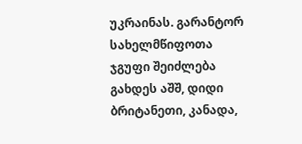უკრაინას. გარანტორ სახელმწიფოთა ჯგუფი შეიძლება გახდეს აშშ, დიდი ბრიტანეთი, კანადა,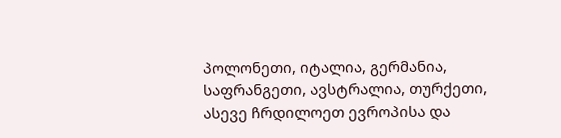პოლონეთი, იტალია, გერმანია, საფრანგეთი, ავსტრალია, თურქეთი, ასევე ჩრდილოეთ ევროპისა და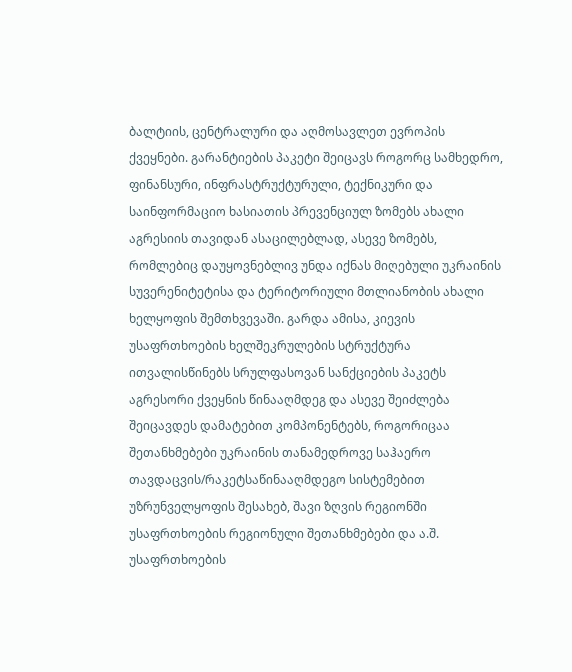ბალტიის, ცენტრალური და აღმოსავლეთ ევროპის ქვეყნები. გარანტიების პაკეტი შეიცავს როგორც სამხედრო, ფინანსური, ინფრასტრუქტურული, ტექნიკური და საინფორმაციო ხასიათის პრევენციულ ზომებს ახალი აგრესიის თავიდან ასაცილებლად, ასევე ზომებს, რომლებიც დაუყოვნებლივ უნდა იქნას მიღებული უკრაინის სუვერენიტეტისა და ტერიტორიული მთლიანობის ახალი ხელყოფის შემთხვევაში. გარდა ამისა, კიევის უსაფრთხოების ხელშეკრულების სტრუქტურა ითვალისწინებს სრულფასოვან სანქციების პაკეტს აგრესორი ქვეყნის წინააღმდეგ და ასევე შეიძლება შეიცავდეს დამატებით კომპონენტებს, როგორიცაა შეთანხმებები უკრაინის თანამედროვე საჰაერო თავდაცვის/რაკეტსაწინააღმდეგო სისტემებით უზრუნველყოფის შესახებ, შავი ზღვის რეგიონში უსაფრთხოების რეგიონული შეთანხმებები და ა.შ. უსაფრთხოების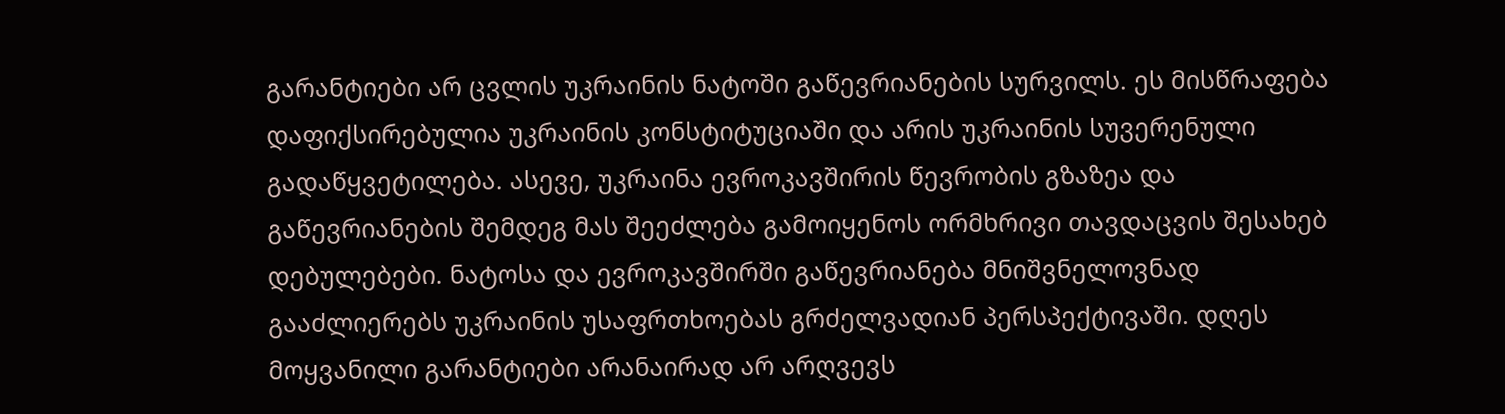გარანტიები არ ცვლის უკრაინის ნატოში გაწევრიანების სურვილს. ეს მისწრაფება დაფიქსირებულია უკრაინის კონსტიტუციაში და არის უკრაინის სუვერენული გადაწყვეტილება. ასევე, უკრაინა ევროკავშირის წევრობის გზაზეა და გაწევრიანების შემდეგ მას შეეძლება გამოიყენოს ორმხრივი თავდაცვის შესახებ დებულებები. ნატოსა და ევროკავშირში გაწევრიანება მნიშვნელოვნად გააძლიერებს უკრაინის უსაფრთხოებას გრძელვადიან პერსპექტივაში. დღეს მოყვანილი გარანტიები არანაირად არ არღვევს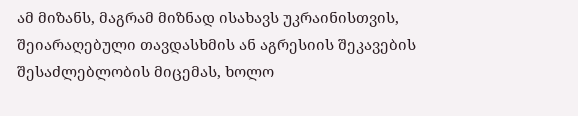ამ მიზანს, მაგრამ მიზნად ისახავს უკრაინისთვის, შეიარაღებული თავდასხმის ან აგრესიის შეკავების შესაძლებლობის მიცემას, ხოლო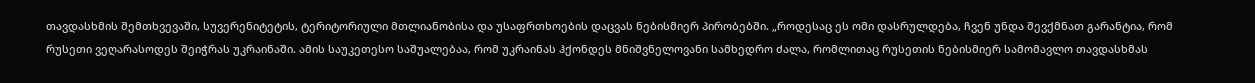თავდასხმის შემთხვევაში, სუვერენიტეტის, ტერიტორიული მთლიანობისა და უსაფრთხოების დაცვას ნებისმიერ პირობებში. „როდესაც ეს ომი დასრულდება, ჩვენ უნდა შევქმნათ გარანტია, რომ რუსეთი ვეღარასოდეს შეიჭრას უკრაინაში. ამის საუკეთესო საშუალებაა, რომ უკრაინას ჰქონდეს მნიშვნელოვანი სამხედრო ძალა, რომლითაც რუსეთის ნებისმიერ სამომავლო თავდასხმას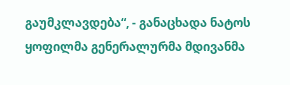გაუმკლავდება“, - განაცხადა ნატოს ყოფილმა გენერალურმა მდივანმა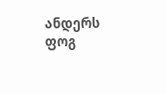ანდერს ფოგ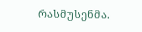რასმუსენმა.